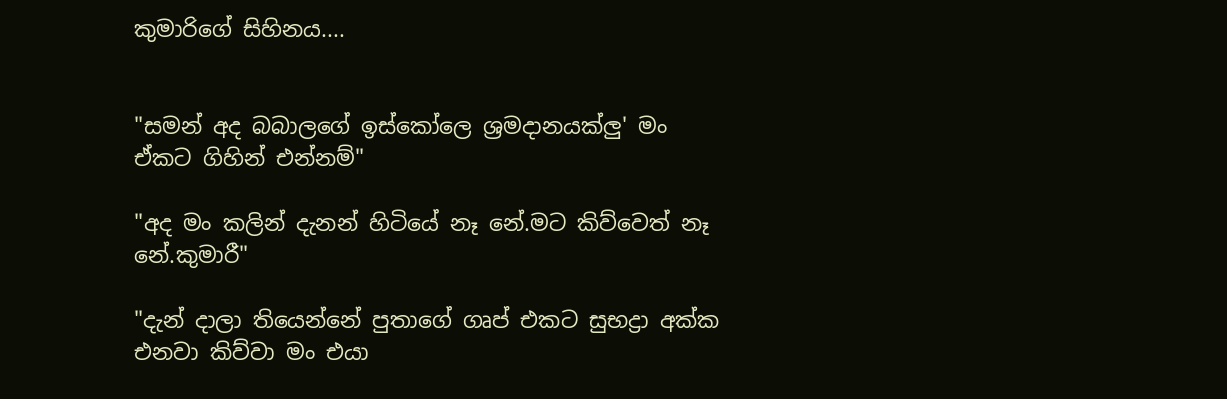කුමාරිගේ සිහිනය....


"සමන් අද බබාලගේ ඉස්කෝලෙ ශ්‍රමදානයක්ලු' මං ඒකට ගිහින් එන්නම්"

"අද මං කලින් දැනන් හිටියේ නෑ නේ.මට කිව්වෙත් නෑ නේ.කුමාරී"

"දැන් දාලා තියෙන්නේ පුතාගේ ගෘප් එකට සුභද්‍රා අක්ක එනවා කිව්වා මං එයා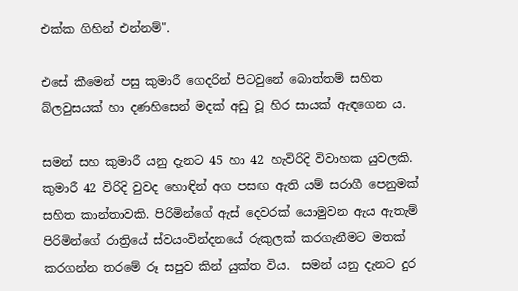එක්ක ගිහින් එන්නම්".

එසේ කීමෙන් පසු කුමාරී ගෙදරින් පිටවුනේ බොත්තම් සහිත බ්ලවුසයක් හා දණහිසෙන් මදක් අඩු වූ හිර සායක් ඇඳගෙන ය.

සමන් සහ කුමාරී යනු දැනට 45 හා 42 හැවිරිදි විවාහක යුවලකි. කුමාරී 42 විරිදි වුවද හොඳින් අග පසඟ ඇති යම් සරාගී පෙනුමක් සහිත කාන්තාවකි. පිරිමින්ගේ ඇස් දෙවරක් යොමුවන ඇය ඇතැම් පිරිමින්ගේ රාත්‍රියේ ස්වයංවින්දනයේ රුකුලක් කරගැනීමට මතක් කරගන්න තරමේ රූ සපුව කින් යුක්ත විය.  සමන් යනු දැනට දුර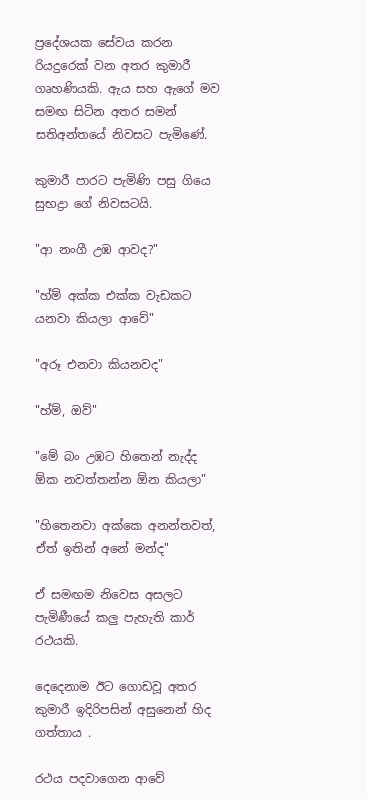ප්‍රදේශයක සේවය කරන රියදුරෙක් වන අතර කුමාරී ගෘහණියකි. ඇය සහ ඇගේ මව සමඟ සිටින අතර සමන් සතිඅන්තයේ නිවසට පැමිණේ.

කුමාරී පාරට පැමිණි පසු ගියෙ සුභද්‍රා ගේ නිවසටයි.

"ආ නංගී උඹ ආවද?"

"හ්ම් අක්ක එක්ක වැඩකට යනවා කියලා ආවේ"

"අරූ එනවා කියනවද"

"හ්ම්, ඔව්"

"මේ බං උඹට හිතෙන් නැද්ද ඕක නවත්තන්න ඕන කියලා"

"හිතෙනවා අක්කෙ අනන්තවත්, ඒත් ඉතින් අනේ මන්ද"

ඒ සමඟම නිවෙස අසලට පැමිණීයේ කලු පැහැති කාර් රථයකි.

දෙදෙනාම ඊට ගොඩවූ අතර කුමාරී ඉදිරිපසින් අසුනෙන් හිද ගත්තාය .

රථය පදවාගෙන ආවේ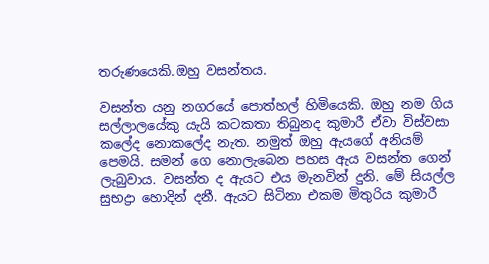තරුණයෙකි.ඔහු වසන්තය.

වසන්ත යනු නගරයේ පොත්හල් හිමියෙකි. ඔහු නම ගිය සල්ලාලයේකු යැයි කටකතා තිබුනද කුමාරී ඒවා විස්වසා කලේද නොකලේද නැත. නමුත් ඔහු ඇයගේ අනියම් පෙමයි. සමන් ගෙ නොලැබෙන පහස ඇය වසන්ත ගෙන් ලැබුවාය. වසන්ත ද ඇයට එය මැනවින් දුනි. මේ සියල්ල සුභද්‍රා හොදින් දනී. ඇයට සිටිනා එකම මිතුරිය කුමාරී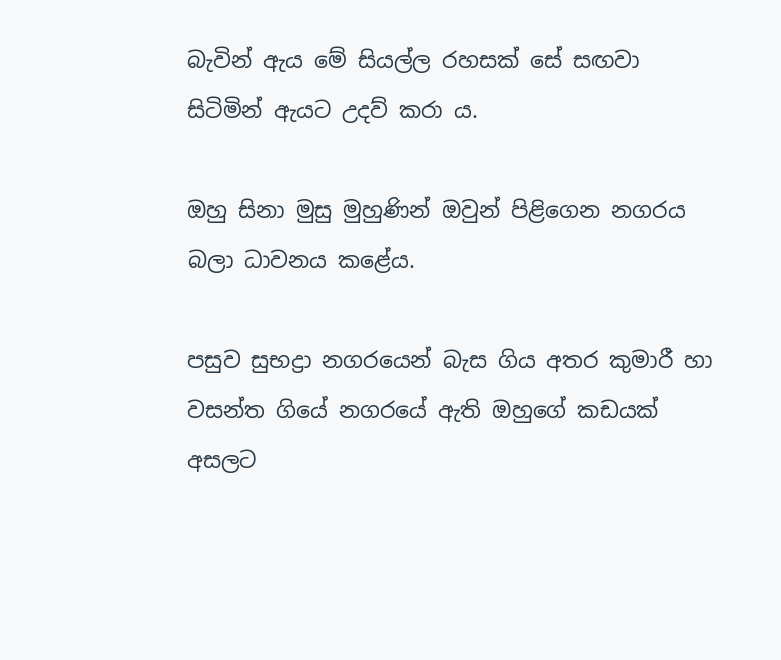බැවින් ඇය මේ සියල්ල රහසක් සේ සඟවා සිටිමින් ඇයට උදව් කරා ය.

ඔහු සිනා මුසු මුහුණින් ඔවුන් පිළිගෙන නගරය බලා ධාවනය කළේය.

පසුව සුභද්‍රා නගරයෙන් බැස ගිය අතර කුමාරී හා වසන්ත ගියේ නගරයේ ඇති ඔහුගේ කඩයක් අසලට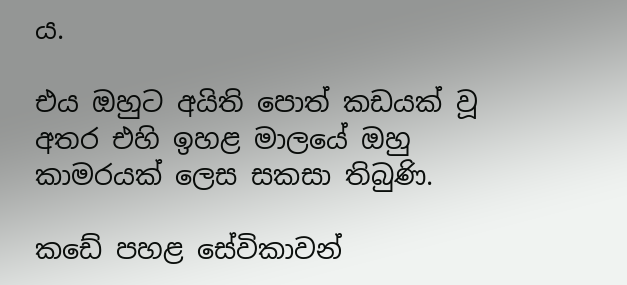ය.

එය ඔහුට අයිති පොත් කඩයක් වූ අතර එහි ඉහළ මාලයේ ඔහු කාමරයක් ලෙස සකසා තිබුණි.

කඩේ පහළ සේවිකාවන්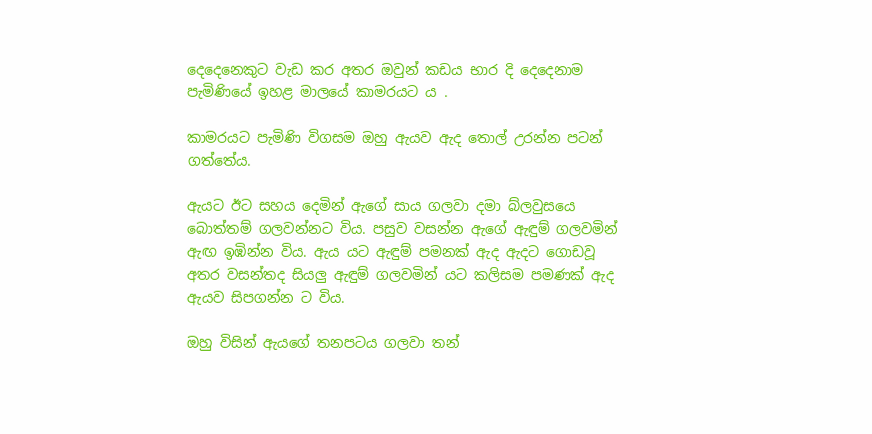දෙදෙනෙකුට වැඩ කර අතර ඔවුන් කඩය භාර දි දෙදෙනාම පැමිණියේ ඉහළ මාලයේ කාමරයට ය .

කාමරයට පැමිණි විගසම ඔහු ඇයව ඇද තොල් උරන්න පටන් ගත්තේය.

ඇයට ඊට සහය දෙමින් ඇගේ සාය ගලවා දමා බ්ලවුසයෙ බොත්තම් ගලවන්නට විය. පසුව වසන්න ඇගේ ඇඳුම් ගලවමින් ඇඟ ඉඹින්න විය. ඇය යට ඇඳුම් පමනක් ඇද ඇදට ගොඩවූ අතර වසන්තද සියලු ඇඳුම් ගලවමින් යට කලිසම පමණක් ඇද ඇයව සිපගන්න ට විය.

ඔහු විසින් ඇයගේ තනපටය ගලවා තන්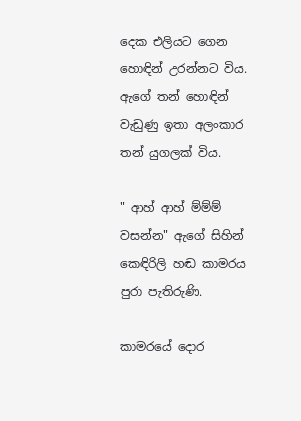දෙක එලියට ගෙන හොඳින් උරන්නට විය. ඇගේ තන් හොඳින් වැඩුණු ඉතා අලංකාර තන් යුගලක් විය.

" ආහ් ආහ් ම්ම්ම් වසන්න" ඇගේ සිහින් කෙඳිරිලි හඬ කාමරය පුරා පැතිරුණි.

කාමරයේ දොර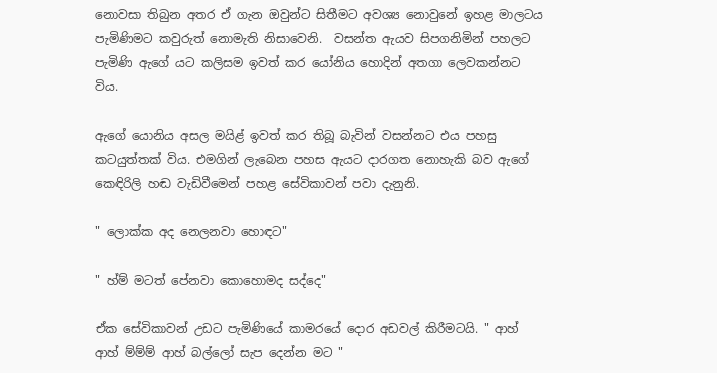නොවසා තිබුන අතර ඒ ගැන ඔවුන්ට සිතීමට අවශ්‍ය නොවුනේ ඉහළ මාලටය පැමිණිමට කවුරුත් නොමැති නිසාවෙනි.  වසන්ත ඇයව සිපගනිමින් පහලට පැමිණි ඇගේ යට කලිසම ඉවත් කර යෝනිය හොදින් අතගා ලෙවකන්නට විය.

ඇගේ යොනිය අසල මයිළ් ඉවත් කර තිබූ බැවින් වසන්නට එය පහසු කටයුත්තක් විය. එමගින් ලැබෙන පහස ඇයට දාරගත නොහැකි බව ඇගේ කෙඳිරිලි හඬ වැඩිවීමෙන් පහළ සේවිකාවන් පවා දැනුනි.

" ලොක්ක අද නෙලනවා හොඳට"

" හ්ම් මටත් පේනවා කොහොමද සද්දෙ"

ඒක සේවිකාවන් උඩට පැමිණියේ කාමරයේ දොර අඩවල් කිරීමටයි. " ආහ් ආහ් ම්ම්ම් ආහ් බල්ලෝ සැප දෙන්න මට "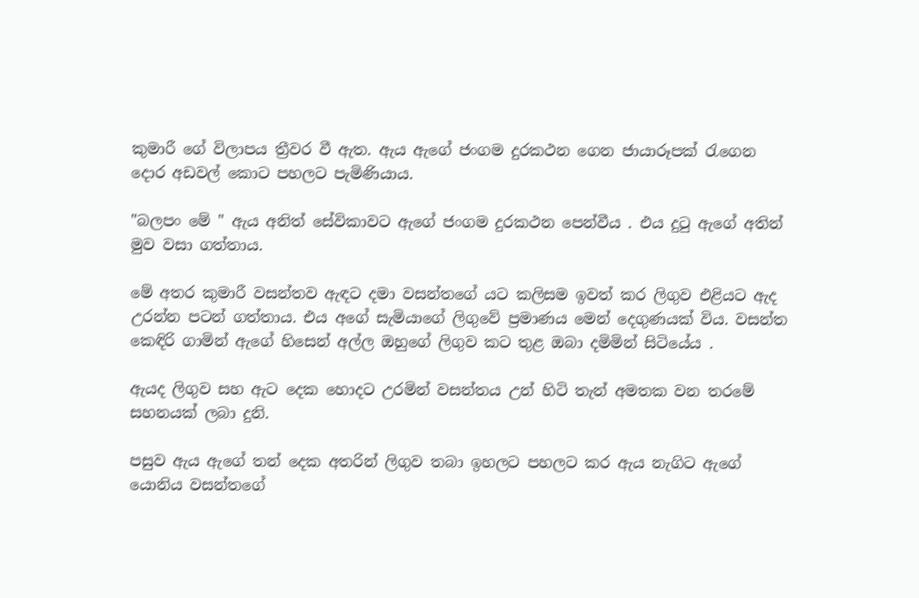කුමාරී ගේ විලාපය ත්‍රීවර වී ඇත. ඇය ඇගේ ජංගම දුරකථන ගෙන ජායාරූපක් රැගෙන දොර අඩවල් කොට පහලට පැමිණියාය.

"බලපං මේ " ඇය අනිත් සේවිකාවට ඇගේ ජංගම දුරකථන පෙන්වීය . එය දුටු ඇගේ අතින් මුව වසා ගත්තාය.

මේ අතර කුමාරී වසන්තව ඇඳට දමා වසන්තගේ යට කලිසම ඉවත් කර ලිගුව එළියට ඇද උරන්න පටන් ගත්තාය. එය අගේ සැමියාගේ ලිගුවේ ප්‍රමාණය මෙන් දෙගුණයක් විය. වසන්ත කෙඳිරි ගාමින් ඇගේ හිසෙන් අල්ල ඔහුගේ ලිගුව කට තුළ ඔබා දමිමින් සිටියේය .

ඇයද ලිගුව සහ ඇට දෙක හොදට උරමින් වසන්තය උන් හිටි තැන් අමතක වන තරමේ සහනයක් ලබා දුනි.

පසුව ඇය ඇගේ තන් දෙක අතරින් ලිගුව තබා ඉහලට පහලට කර ඇය නැගිට ඇගේ යොනිය වසන්තගේ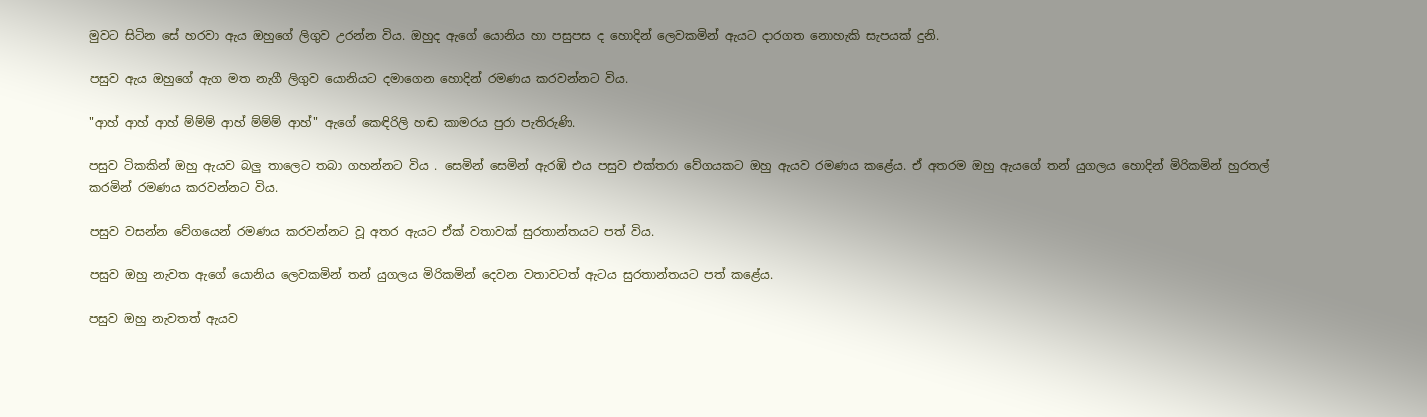මුවට සිටින සේ හරවා ඇය ඔහුගේ ලිගුව උරන්න විය. ඔහුද ඇගේ යොනිය හා පසුපස ද හොදින් ලෙවකමින් ඇයට දාරගත නොහැකි සැපයක් දුනි.

පසුව ඇය ඔහුගේ ඇග මත නැගී ලිගුව යොනියට දමාගෙන හොදින් රමණය කරවන්නට විය.

"ආහ් ආහ් ආහ් ම්ම්ම් ආහ් ම්ම්ම් ආහ්" ඇගේ කෙඳිරිලි හඬ කාමරය පුරා පැතිරුණි.

පසුව ටිකකින් ඔහු ඇයව බලු තාලෙට තබා ගහන්නට විය . සෙමින් සෙමින් ඇරඹි එය පසුව එක්තරා වේගයකට ඔහු ඇයව රමණය කළේය. ඒ අතරම ඔහු ඇයගේ තන් යුගලය හොදින් මිරිකමින් හුරතල් කරමින් රමණය කරවන්නට විය.

පසුව වසන්න වේගයෙන් රමණය කරවන්නට වූ අතර ඇයට ඒක් වතාවක් සුරතාන්තයට පත් විය.

පසුව ඔහු නැවත ඇගේ යොනිය ලෙවකමින් තන් යුගලය මිරිකමින් දෙවන වතාවටත් ඇටය සුරතාන්තයට පත් කළේය.

පසුව ඔහු නැවතත් ඇයව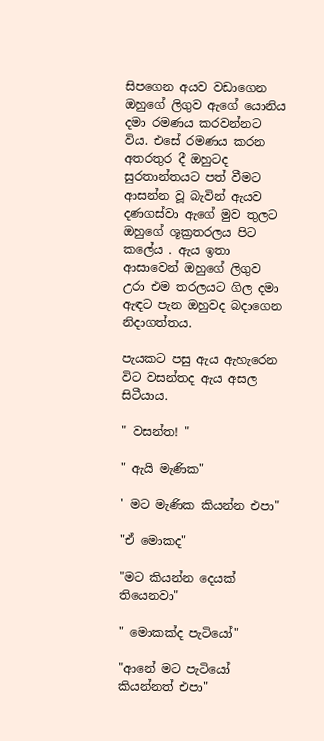සිපගෙන අයව වඩාගෙන ඔහුගේ ලිගුව ඇගේ යොනිය දමා රමණය කරවන්නට විය. එසේ රමණය කරන අතරතුර දී ඔහුටද සුරතාන්තයට පත් වීමට ආසන්න වූ බැවින් ඇයව දණගස්වා ඇගේ මුව තුලට ඔහුගේ ශූක්‍රතරලය පිට කලේය . ඇය ඉතා ආසාවෙන් ඔහුගේ ලිගුව උරා එම තරලයට ගිල දමා ඇඳට පැන ඔහුවද බදාගෙන නිදාගත්තය.

පැයකට පසු ඇය ඇහැරෙන විට වසන්තද ඇය අසල සිටීයාය.

" වසන්ත! "

" ඇයි මැණික"

' මට මැණික කියන්න එපා"

"ඒ මොකද"

"මට කියන්න දෙයක් තියෙනවා"

" මොකක්ද පැටියෝ"

"ආනේ මට පැටියෝ කියන්නත් එපා"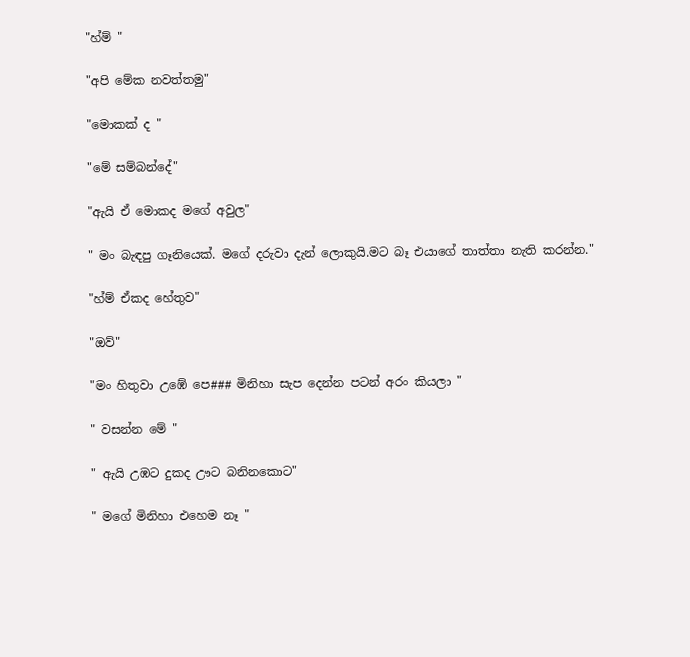"හ්ම් "

"අපි මේක නවත්තමු"

"මොකක් ද "

"මේ සම්බන්දේ"

"ඇයි ඒ මොකද මගේ අවුල"

" මං බැඳපු ගෑනියෙක්. මගේ දරුවා දැන් ලොකුයි.මට බෑ එයාගේ තාත්තා නැති කරන්න."

"හ්ම් ඒකද හේතුව"

"ඔව්"

"මං හිතුවා උඹේ පෙ### මිනිහා සැප දෙන්න පටන් අරං කියලා "

" වසන්න මේ "

" ඇයි උඹට දුකද ඌට බනිනකොට"

" මගේ මිනිහා එහෙම නෑ "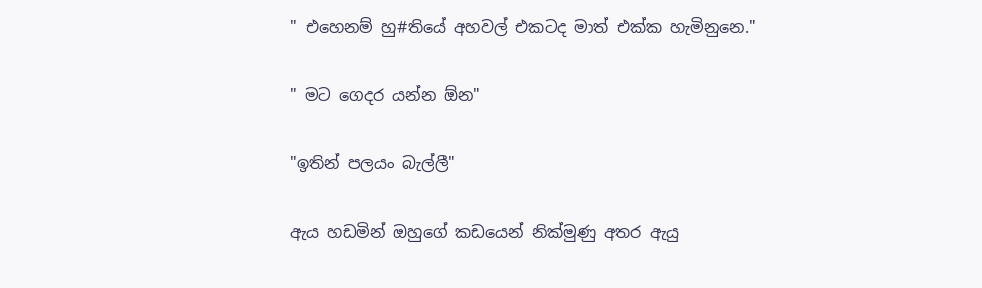" එහෙනම් හු#තියේ අහවල් එකටද මාත් එක්ක හැමිනුනෙ."

" මට ගෙදර යන්න ඕන"

"ඉතින් පලයං බැල්ලී"

ඇය හඩමින් ඔහුගේ කඩයෙන් නික්මුණු අතර ඇයු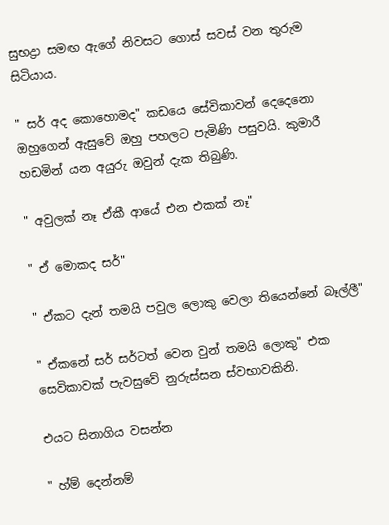සුභද්‍රා සමඟ ඇගේ නිවසට ගොස් සවස් වන තුරුම සිටියාය.

" සර් අද කොහොමද" කඩයෙ සේවිකාවන් දෙදෙනො ඔහුගෙන් ඇසුවේ ඔහු පහලට පැමිණි පසුවයි. කුමාරී හඩමින් යන අයුරු ඔවුන් දැක තිබුණි.

" අවුලක් නෑ ඒකී ආයේ එන එකක් නෑ"

" ඒ මොකද සර්"

" ඒකට දැන් තමයි පවුල ලොකු වෙලා තියෙන්නේ බෑල්ලී"

" ඒකනේ සර් සර්ටත් වෙන වුන් තමයි ලොකු" එක සෙවිකාවක් පැවසුවේ නුරුස්සන ස්වභාවකිනි.

එයට සිනාගිය වසන්න

" හ්ම් දෙන්නම්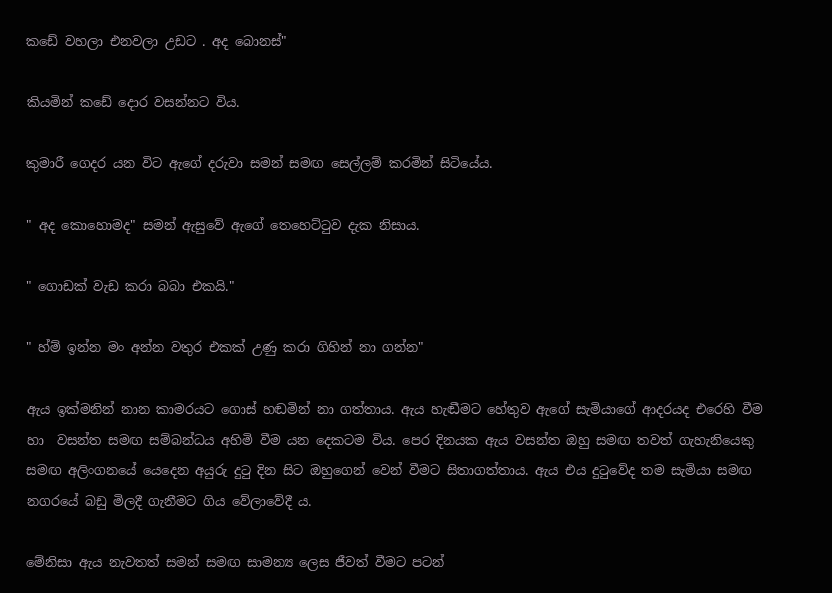කඩේ වහලා එනවලා උඩට . අද බොනස්"

කියමින් කඩේ දොර වසන්නට විය.

කුමාරී ගෙදර යන විට ඇගේ දරුවා සමන් සමඟ සෙල්ලම් කරමින් සිටියේය.

" අද කොහොමද" සමන් ඇසුවේ ඇගේ තෙහෙට්ටුව දැක නිසාය.

" ගොඩක් වැඩ කරා බබා එකයි."

" හ්ම් ඉන්න මං අන්න වතුර එකක් උණු කරා ගිහින් නා ගන්න"

ඇය ඉක්මනින් නාන කාමරයට ගොස් හඬමින් නා ගත්තාය. ඇය හැඬීමට හේතුව ඇගේ සැමියාගේ ආදරයද එරෙහි වීම හා  වසන්ත සමඟ සම්බන්ධය අහිමි වීම යන දෙකටම විය. පෙර දිනයක ඇය වසන්ත ඔහු සමඟ තවත් ගැහැනියෙකු සමඟ අලිංගනයේ යෙදෙන අයුරු දුටු දින සිට ඔහුගෙන් වෙන් වීමට සිතාගත්තාය. ඇය එය දුටුවේද තම සැමියා සමඟ නගරයේ බඩු මිලදී ගැනීමට ගිය වේලාවේදී ය.

මේනිසා ඇය නැවතත් සමන් සමඟ සාමන්‍ය ලෙස ජීවත් වීමට පටන්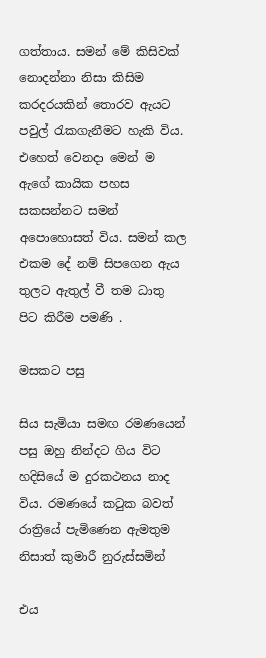ගත්තාය. සමන් මේ කිසිවක් නොදන්නා නිසා කිසිම කරදරයකින් තොරව ඇයට පවුල් රැකගැනීමට හැකි විය. එහෙත් වෙනදා මෙන් ම ඇගේ කායික පහස සකසන්නට සමන් අපොහොසත් විය. සමන් කල එකම දේ නම් සිපගෙන ඇය තුලට ඇතුල් වී තම ධාතු පිට කිරීම පමණි .

මසකට පසු

සිය සැමියා සමඟ රමණයෙන් පසු ඔහු නින්දට ගිය විට හදිසියේ ම දුරකථනය නාද විය. රමණයේ කටුක බවත් රාත්‍රියේ පැමිණෙන ඇමතුම නිසාත් කුමාරී නුරුස්සමින්

එය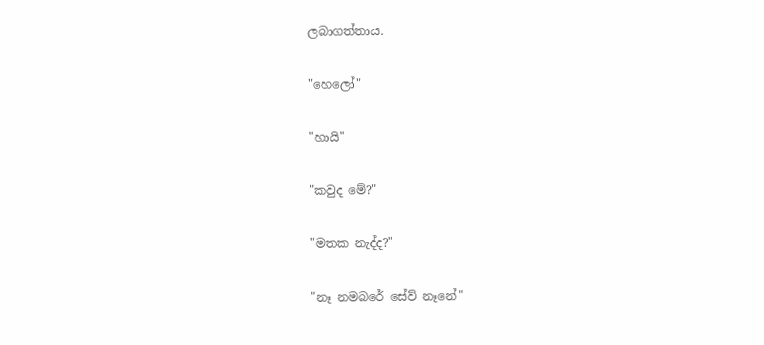ලබාගත්තාය.

"හෙලෝ"

"හායි"

"කවුද මේ?"

"මතක නැද්ද?"

"නෑ නමබරේ සේව් නෑනේ"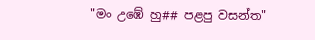"මං උඹේ හු## පළපු වසන්ත"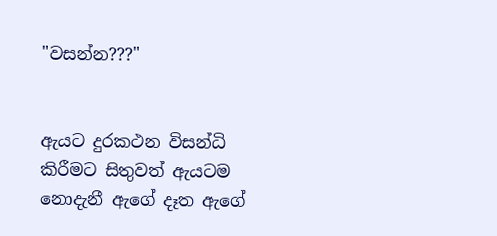"වසන්න???"


ඇයට දුරකථන විසන්ධි කිරීමට සිතුවත් ඇයටම නොදැනී ඇගේ දෑත ඇගේ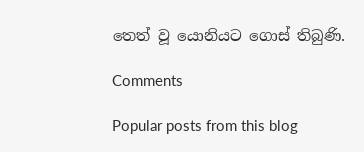තෙත් වූ යොනියට ගොස් තිබුණි.

Comments

Popular posts from this blog